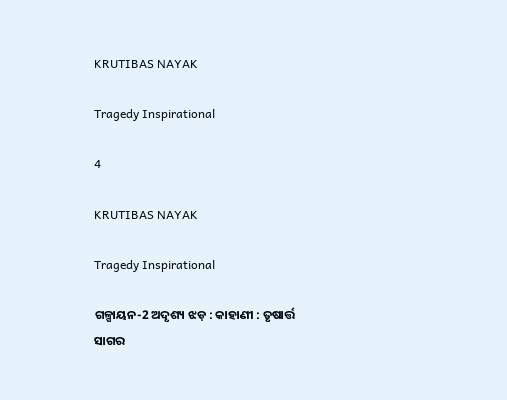KRUTIBAS NAYAK

Tragedy Inspirational

4

KRUTIBAS NAYAK

Tragedy Inspirational

ଗଳ୍ପାୟନ-2 ଅଦୃଶ୍ୟ ଝଡ଼ : କାହାଣୀ : ତୃଷାର୍ତ୍ତ ସାଗର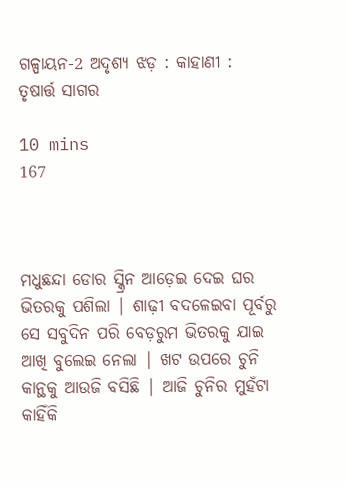ଗଳ୍ପାୟନ-2 ଅଦୃଶ୍ୟ ଝଡ଼ : କାହାଣୀ : ତୃଷାର୍ତ୍ତ ସାଗର

10 mins
167



ମଧୁଛନ୍ଦା ଡୋର ସ୍କ୍ରିନ ଆଡ଼େଇ ଦେଇ ଘର ଭିତରକୁ ପଶିଲା | ଶାଢ଼ୀ ବଦଳେଇବା ପୂର୍ବରୁ ସେ ସବୁଦିନ ପରି ବେଡ଼ରୁମ ଭିତରକୁ ଯାଇ ଆଖି ବୁଲେଇ ନେଲା | ଖଟ ଉପରେ ଚୁନି କାନ୍ଥକୁ ଆଉଜି ବସିଛି | ଆଜି ଚୁନିର ମୁହଁଟା କାହିଁକି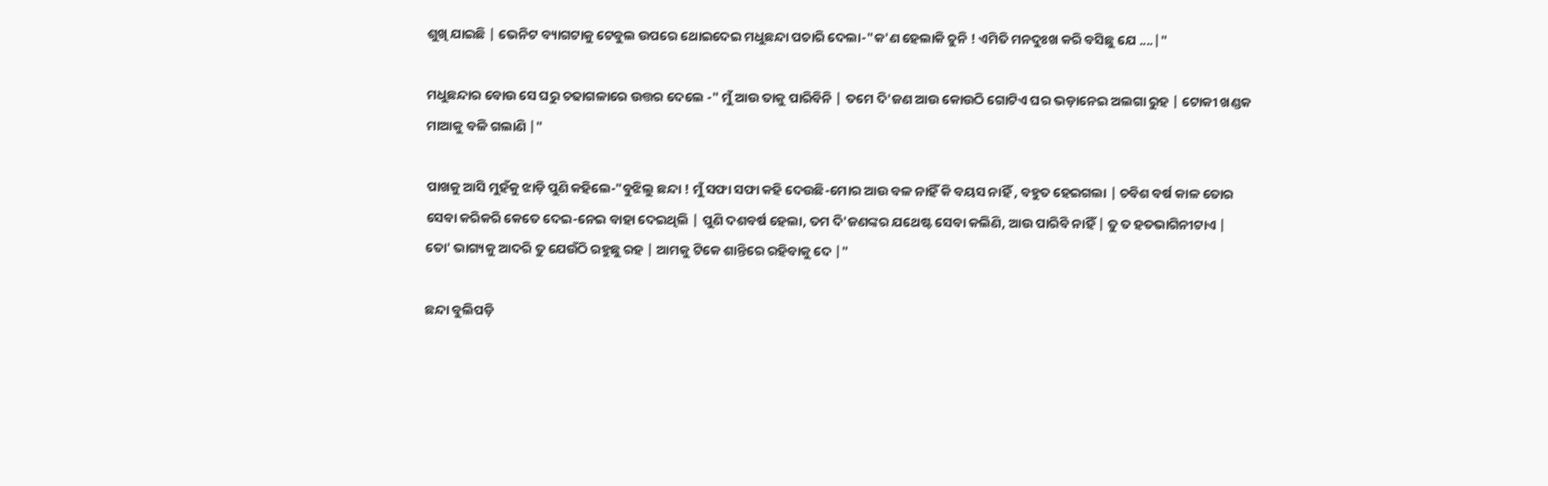ଶୁଖି ଯାଇଛି | ଭେନିଟ ବ୍ୟାଗଟାକୁ ଟେବୁଲ ଉପରେ ଥୋଇଦେଇ ମଧୁଛନ୍ଦା ପଚାରି ଦେଲା-"କ'ଣ ହେଲାକି ଚୁନି ! ଏମିତି ମନଦୁଃଖ କରି ବସିଛୁ ଯେ ....|"

ମଧୁଛନ୍ଦାର ବୋଉ ସେ ଘରୁ ଚଢାଗଳାରେ ଉତ୍ତର ଦେଲେ -" ମୁଁ ଆଉ ତାକୁ ପାରିବିନି | ତମେ ଦି'ଜଣ ଆଉ କୋଉଠି ଗୋଟିଏ ଘର ଭଡ଼ାନେଇ ଅଲଗା ରୁହ | ଟୋକୀ ଖଣ୍ଡକ ମାଆକୁ ବଳି ଗଲାଣି |"

ପାଖକୁ ଆସି ମୁହଁକୁ ଝାଡ଼ି ପୁଣି କହିଲେ-"ବୁଝିଲୁ ଛନ୍ଦା ! ମୁଁ ସଫା ସଫା କହି ଦେଉଛି-ମୋର ଆଉ ବଳ ନାହିଁ କି ବୟସ ନାହିଁ , ବହୁତ ହେଇଗଲା | ଚବିଶ ବର୍ଷ କାଳ ତୋର ସେବା କରିକରି କେତେ ଦେଇ-ନେଇ ବାହା ଦେଇଥିଲି | ପୁଣି ଦଶବର୍ଷ ହେଲା, ତମ ଦି'ଜଣଙ୍କର ଯଥେଷ୍ଟ ସେବା କଲିଣି, ଆଉ ପାରିବି ନାହିଁ | ତୁ ତ ହତଭାଗିନୀଟାଏ | ତୋ' ଭାଗ୍ୟକୁ ଆଦରି ତୁ ଯେଉଁଠି ରହୁଛୁ ରହ | ଆମକୁ ଟିକେ ଶାନ୍ତିରେ ରହିବାକୁ ଦେ |"

ଛନ୍ଦା ବୁଲିପଡ଼ି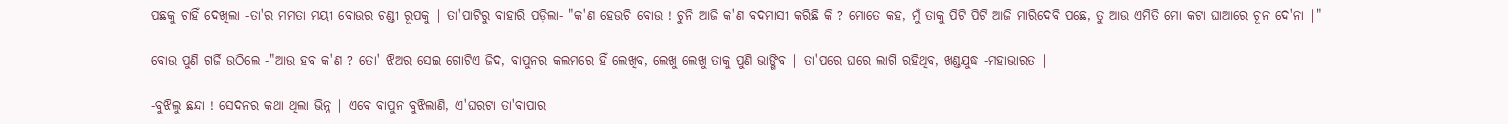ପଛକୁ ଚାହିଁ ଦେଖିଲା -ତା'ର ମମତା ମୟୀ ବୋଉର ଚଣ୍ଡୀ ରୂପକୁ | ତା'ପାଟିରୁ ବାହାରି ପଡ଼ିଲା- "କ'ଣ ହେଉଚି ବୋଉ ! ଚୁନି ଆଜି କ'ଣ ବଦମାସୀ କରିଛି କି ? ମୋତେ କହ, ମୁଁ ତାକୁ ପିଟି ପିଟି ଆଜି ମାରିଦେବି ପଛେ, ତୁ ଆଉ ଏମିତି ମୋ କଟା ଘାଆରେ ଚୂନ ଦେ'ନା |"

ବୋଉ ପୁଣି ଗର୍ଜି ଉଠିଲେ -"ଆଉ ହବ କ'ଣ ? ତୋ' ଝିଅର ସେଇ ଗୋଟିଏ ଜିଦ, ବାପୁନର କଲମରେ ହିଁ ଲେଖିବ, ଲେଖୁ ଲେଖୁ ତାକୁ ପୁଣି ଭାଙ୍ଗିବ | ତା'ପରେ ଘରେ ଲାଗି ରହିଥିବ, ଖଣ୍ଡଯୁଦ୍ଧ -ମହାଭାରତ |

-ବୁଝିଲୁ ଛନ୍ଦା ! ସେଦନର କଥା ଥିଲା ଭିନ୍ନ | ଏବେ ବାପୁନ ବୁଝିଲାଣି, ଏ'ଘରଟା ତା'ବାପାର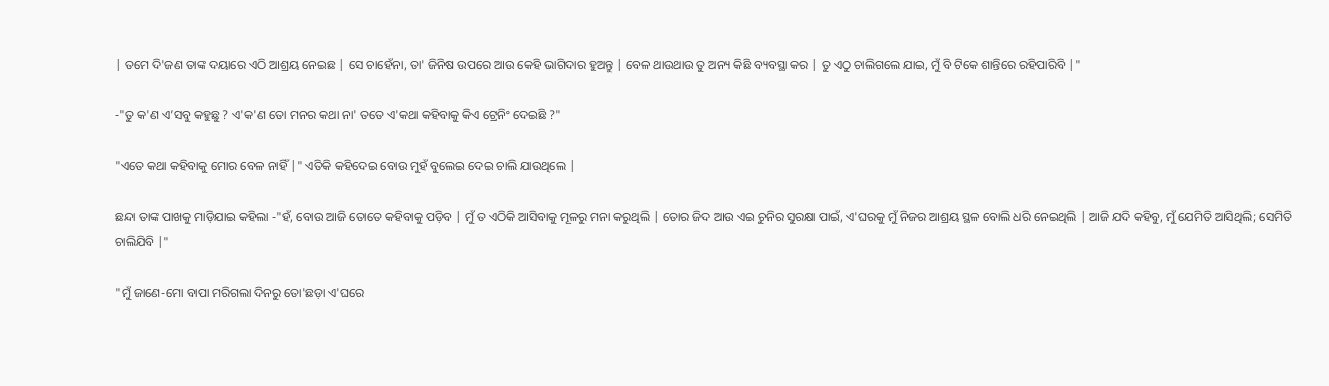| ତମେ ଦି'ଜଣ ତାଙ୍କ ଦୟାରେ ଏଠି ଆଶ୍ରୟ ନେଇଛ | ସେ ଚାହେଁନା, ତା' ଜିନିଷ ଉପରେ ଆଉ କେହି ଭାଗିଦାର ହୁଅନ୍ତୁ | ବେଳ ଥାଉଥାଉ ତୁ ଅନ୍ୟ କିଛି ବ୍ୟବସ୍ଥା କର | ତୁ ଏଠୁ ଚାଲିଗଲେ ଯାଇ, ମୁଁ ବି ଟିକେ ଶାନ୍ତିରେ ରହିପାରିବି |"

-"ତୁ କ'ଣ ଏ’ସବୁ କହୁଛୁ ? ଏ'କ'ଣ ତୋ ମନର କଥା ନା' ତତେ ଏ'କଥା କହିବାକୁ କିଏ ଟ୍ରେନିଂ ଦେଇଛି ?"

"ଏତେ କଥା କହିବାକୁ ମୋର ବେଳ ନାହିଁ |" ଏତିକି କହିଦେଇ ବୋଉ ମୁହଁ ବୁଲେଇ ଦେଇ ଚାଲି ଯାଉଥିଲେ |

ଛନ୍ଦା ତାଙ୍କ ପାଖକୁ ମାଡ଼ିଯାଇ କହିଲା -"ହଁ, ବୋଉ ଆଜି ତୋତେ କହିବାକୁ ପଡ଼ିବ | ମୁଁ ତ ଏଠିକି ଆସିବାକୁ ମୂଳରୁ ମନା କରୁଥିଲି | ତୋର ଜିଦ ଆଉ ଏଇ ଚୁନିର ସୁରକ୍ଷା ପାଇଁ, ଏ'ଘରକୁ ମୁଁ ନିଜର ଆଶ୍ରୟ ସ୍ଥଳ ବୋଲି ଧରି ନେଇଥିଲି | ଆଜି ଯଦି କହିବୁ, ମୁଁ ଯେମିତି ଆସିଥିଲି; ସେମିତି ଚାଲିଯିବି |"

"ମୁଁ ଜାଣେ-ମୋ ବାପା ମରିଗଲା ଦିନରୁ ତୋ'ଛଡ଼ା ଏ'ଘରେ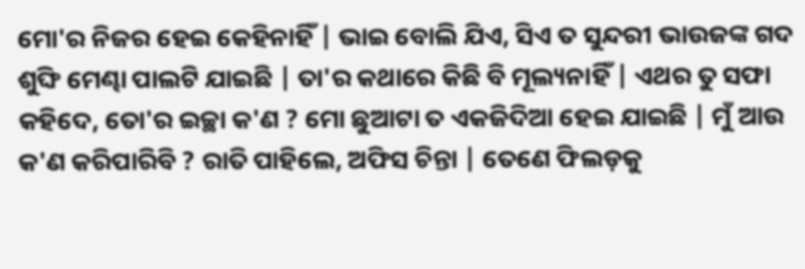ମୋ'ର ନିଜର ହେଇ କେହିନାହିଁ | ଭାଇ ବୋଲି ଯିଏ, ସିଏ ତ ସୁନ୍ଦରୀ ଭାଉଜଙ୍କ ଗଦ ଶୁଙ୍ଘି ମେଣ୍ଢା ପାଲଟି ଯାଇଛି | ତା'ର କଥାରେ କିଛି ବି ମୂଲ୍ୟନାହିଁ | ଏଥର ତୁ ସଫା କହିଦେ, ତୋ'ର ଇଚ୍ଛା କ'ଣ ? ମୋ ଛୁଆଟା ତ ଏକଜିଦିଆ ହେଇ ଯାଇଛି | ମୁଁ ଆଉ କ'ଣ କରିପାରିବି ? ରାତି ପାହିଲେ, ଅଫିସ ଚିନ୍ତା | ତେଣେ ଫିଲଡ଼କୁ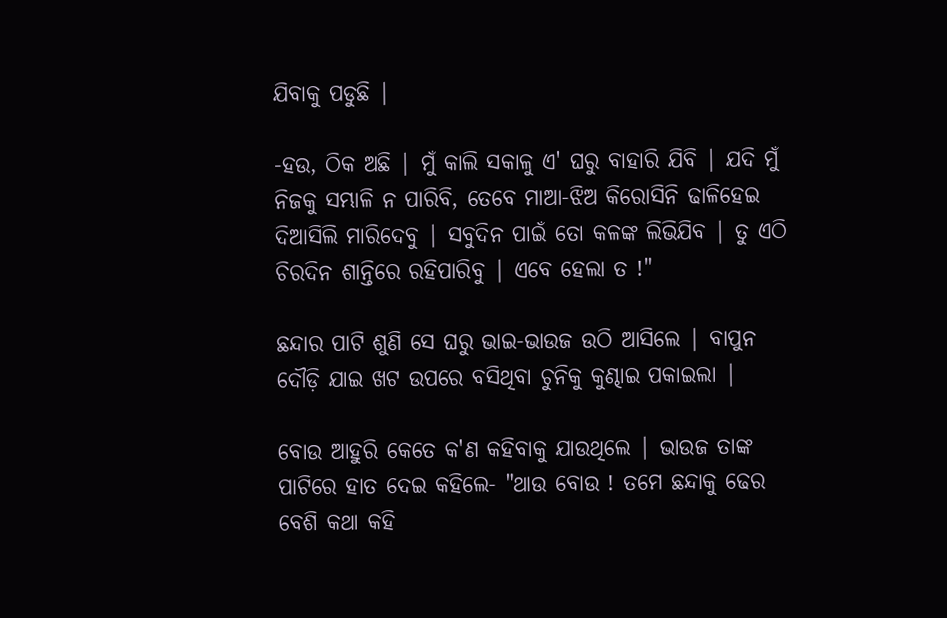ଯିବାକୁ ପଡୁଛି |

-ହଉ, ଠିକ ଅଛି | ମୁଁ କାଲି ସକାଳୁ ଏ' ଘରୁ ବାହାରି ଯିବି | ଯଦି ମୁଁ ନିଜକୁ ସମ୍ଭାଳି ନ ପାରିବି, ତେବେ ମାଆ-ଝିଅ କିରୋସିନି ଢାଳିହେଇ ଦିଆସିଲି ମାରିଦେବୁ | ସବୁଦିନ ପାଇଁ ତୋ କଳଙ୍କ ଲିଭିଯିବ | ତୁ ଏଠି ଚିରଦିନ ଶାନ୍ତିରେ ରହିପାରିବୁ | ଏବେ ହେଲା ତ !"

ଛନ୍ଦାର ପାଟି ଶୁଣି ସେ ଘରୁ ଭାଇ-ଭାଉଜ ଉଠି ଆସିଲେ | ବାପୁନ ଦୌଡ଼ି ଯାଇ ଖଟ ଉପରେ ବସିଥିବା ଚୁନିକୁ କୁଣ୍ଢାଇ ପକାଇଲା |

ବୋଉ ଆହୁରି କେତେ କ'ଣ କହିବାକୁ ଯାଉଥିଲେ | ଭାଉଜ ତାଙ୍କ ପାଟିରେ ହାତ ଦେଇ କହିଲେ- "ଥାଉ ବୋଉ ! ତମେ ଛନ୍ଦାକୁ ଢେର ବେଶି କଥା କହି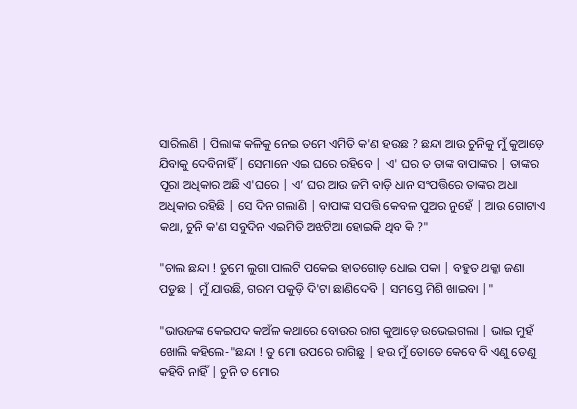ସାରିଲଣି | ପିଲାଙ୍କ କଳିକୁ ନେଇ ତମେ ଏମିତି କ'ଣ ହଉଛ ? ଛନ୍ଦା ଆଉ ଚୁନିକୁ ମୁଁ କୁଆଡ଼େ ଯିବାକୁ ଦେବିନାହିଁ | ସେମାନେ ଏଇ ଘରେ ରହିବେ | ଏ' ଘର ତ ତାଙ୍କ ବାପାଙ୍କର | ତାଙ୍କର ପୂରା ଅଧିକାର ଅଛି ଏ'ଘରେ | ଏ’ ଘର ଆଉ ଜମି ବାଡ଼ି ଧାନ ସଂପତ୍ତିରେ ତାଙ୍କର ଅଧା ଅଧିକାର ରହିଛି | ସେ ଦିନ ଗଲାଣି | ବାପାଙ୍କ ସପତ୍ତି କେବଳ ପୁଅର ନୁହେଁ | ଆଉ ଗୋଟାଏ କଥା, ଚୁନି କ'ଣ ସବୁଦିନ ଏଇମିତି ଅଝଟିଆ ହୋଇକି ଥିବ କି ?"

"ଚାଲ ଛନ୍ଦା ! ତୁମେ ଲୁଗା ପାଲଟି ପକେଇ ହାତଗୋଡ଼ ଧୋଇ ପକା | ବହୁତ ଥକ୍କା ଜଣା ପଡୁଛ | ମୁଁ ଯାଉଛି, ଗରମ ପକୁଡ଼ି ଦି'ଟା ଛାଣିଦେବି | ସମସ୍ତେ ମିଶି ଖାଇବା |"

"ଭାଉଜଙ୍କ କେଇପଦ କଅଁଳ କଥାରେ ବୋଉର ରାଗ କୁଆଡ଼େ ଉଭେଇଗଲା | ଭାଇ ମୁହଁ ଖୋଲି କହିଲେ-"ଛନ୍ଦା ! ତୁ ମୋ ଉପରେ ରାଗିଛୁ | ହଉ ମୁଁ ତୋତେ କେବେ ବି ଏଣୁ ତେଣୁ କହିବି ନାହିଁ | ଚୁନି ତ ମୋର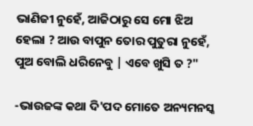ଭାଣିଜୀ ନୁହେଁ, ଆଜିଠାରୁ ସେ ମୋ ଝିଅ ହେଲା ? ଆଉ ବାପୁନ ତୋର ପୁତୁରା ନୁହେଁ, ପୁଅ ବୋଲି ଧରିନେବୁ | ଏବେ ଖୁସି ତ ?"

-ଭାଉଜଙ୍କ କଥା ଦି'ପଦ ମୋତେ ଅନ୍ୟମନସ୍କ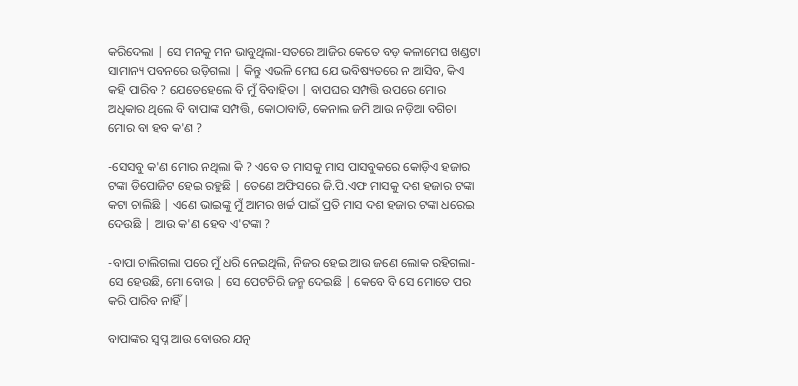କରିଦେଲା | ସେ ମନକୁ ମନ ଭାବୁଥିଲା-ସତରେ ଆଜିର କେତେ ବଡ଼ କଳାମେଘ ଖଣ୍ଡଟା ସାମାନ୍ୟ ପବନରେ ଉଡ଼ିଗଲା | କିନ୍ତୁ ଏଭଳି ମେଘ ଯେ ଭବିଷ୍ୟତରେ ନ ଆସିବ, କିଏ କହି ପାରିବ ? ଯେତେହେଲେ ବି ମୁଁ ବିବାହିତା | ବାପଘର ସମ୍ପତ୍ତି ଉପରେ ମୋର ଅଧିକାର ଥିଲେ ବି ବାପାଙ୍କ ସମ୍ପତ୍ତି, କୋଠାବାଡି, କେନାଲ ଜମି ଆଉ ନଡ଼ିଆ ବଗିଚା ମୋର ବା ହବ କ'ଣ ?

-ସେସବୁ କ'ଣ ମୋର ନଥିଲା କି ? ଏବେ ତ ମାସକୁ ମାସ ପାସବୁକରେ କୋଡ଼ିଏ ହଜାର ଟଙ୍କା ଡିପୋଜିଟ ହେଇ ରହୁଛି | ତେଣେ ଅଫିସରେ ଜି.ପି.ଏଫ ମାସକୁ ଦଶ ହଜାର ଟଙ୍କା କଟା ଚାଲିଛି | ଏଣେ ଭାଇଙ୍କୁ ମୁଁ ଆମର ଖର୍ଚ୍ଚ ପାଇଁ ପ୍ରତି ମାସ ଦଶ ହଜାର ଟଙ୍କା ଧରେଇ ଦେଉଛି | ଆଉ କ'ଣ ହେବ ଏ'ଟଙ୍କା ?

-ବାପା ଚାଲିଗଲା ପରେ ମୁଁ ଧରି ନେଇଥିଲି, ନିଜର ହେଇ ଆଉ ଜଣେ ଲୋକ ରହିଗଲା-ସେ ହେଉଛି, ମୋ ବୋଉ | ସେ ପେଟଚିରି ଜନ୍ମ ଦେଇଛି | କେବେ ବି ସେ ମୋତେ ପର କରି ପାରିବ ନାହିଁ |

ବାପାଙ୍କର ସ୍ୱପ୍ନ ଆଉ ବୋଉର ଯତ୍ନ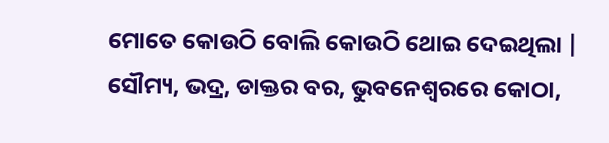ମୋତେ କୋଉଠି ବୋଲି କୋଉଠି ଥୋଇ ଦେଇଥିଲା | ସୌମ୍ୟ, ଭଦ୍ର, ଡାକ୍ତର ବର, ଭୁବନେଶ୍ୱରରେ କୋଠା,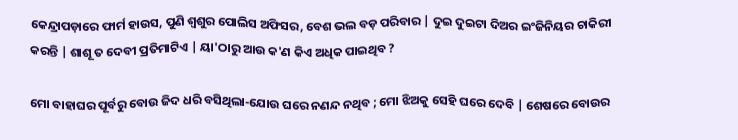କେନ୍ଦ୍ରାପଡ଼ାରେ ଫାର୍ମ ହାଉସ, ପୁଣି ଶ୍ୱଶୁର ପୋଲିସ ଅଫିସର, ବେଶ ଭଲ ବଡ଼ ପରିବାର | ଦୁଇ ଦୁଇଟା ଦିଅର ଇଂଜିନିୟର ଚାକିରୀ କରନ୍ତି | ଶାଶୂ ତ ଦେବୀ ପ୍ରତିମାଟିଏ | ୟା'ଠାରୁ ଆଉ କ'ଣ କିଏ ଅଧିକ ପାଇଥିବ ?

ମୋ ବାହାଘର ପୂର୍ବରୁ ବୋଉ ଜିଦ ଧରି ବସିଥିଲା-ଯୋଉ ଘରେ ନଣନ୍ଦ ନଥିବ ; ମୋ ଝିଅକୁ ସେହି ଘରେ ଦେବି | ଶେଷରେ ବୋଉର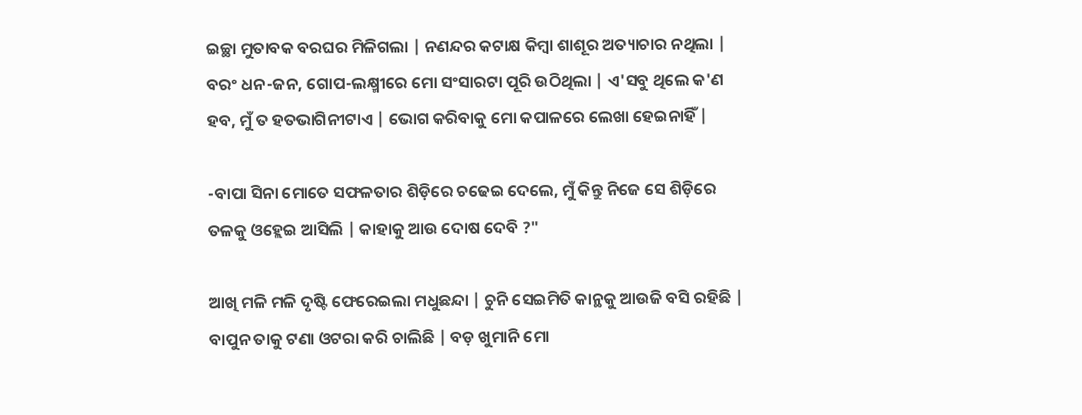ଇଚ୍ଛା ମୁତାବକ ବରଘର ମିଳିଗଲା | ନଣନ୍ଦର କଟାକ୍ଷ କିମ୍ବା ଶାଶୂର ଅତ୍ୟାଚାର ନଥିଲା | ବରଂ ଧନ-ଜନ, ଗୋପ-ଲକ୍ଷ୍ମୀରେ ମୋ ସଂସାରଟା ପୂରି ଉଠିଥିଲା | ଏ'ସବୁ ଥିଲେ କ'ଣ ହବ, ମୁଁ ତ ହତଭାଗିନୀଟାଏ | ଭୋଗ କରିବାକୁ ମୋ କପାଳରେ ଲେଖା ହେଇନାହିଁ |

-ବାପା ସିନା ମୋତେ ସଫଳତାର ଶିଡ଼ିରେ ଚଢେଇ ଦେଲେ, ମୁଁ କିନ୍ତୁ ନିଜେ ସେ ଶିଡ଼ିରେ ତଳକୁ ଓହ୍ଲେଇ ଆସିଲି | କାହାକୁ ଆଉ ଦୋଷ ଦେବି ?"

ଆଖି ମଳି ମଳି ଦୃଷ୍ଟି ଫେରେଇଲା ମଧୁଛନ୍ଦା | ଚୁନି ସେଇମିତି କାନ୍ଥକୁ ଆଉଜି ବସି ରହିଛି | ବାପୁନ ତାକୁ ଟଣା ଓଟରା କରି ଚାଲିଛି | ବଡ଼ ଖୁମାନି ମୋ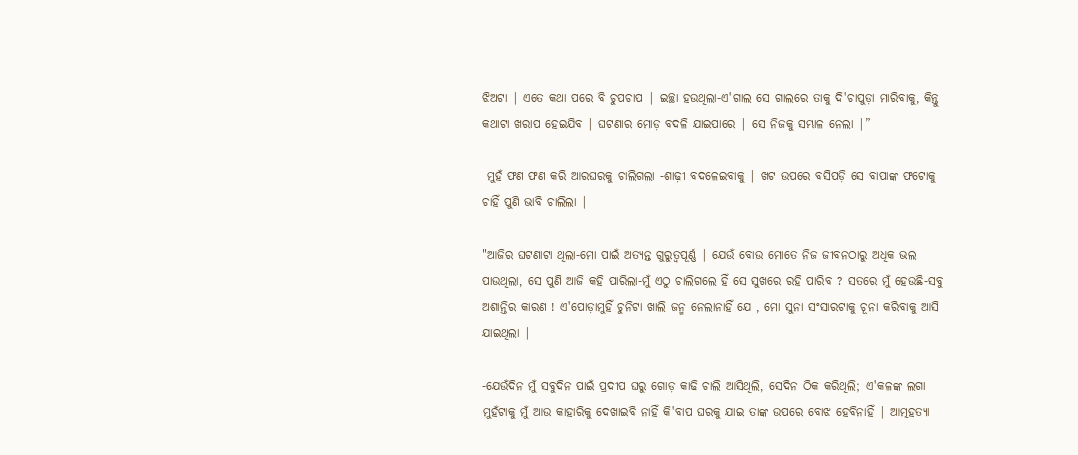ଝିଅଟା | ଏତେ କଥା ପରେ ବି ଚୁପଚାପ | ଇଚ୍ଛା ହଉଥିଲା-ଏ'ଗାଲ ସେ ଗାଲରେ ତାକୁ ଦି'ଚାପୁଡ଼ା ମାରିବାକୁ, କିନ୍ତୁ କଥାଟା ଖରାପ ହେଇଯିବ | ଘଟଣାର ମୋଡ଼ ବଦଳି ଯାଇପାରେ | ସେ ନିଜକୁ ସମ୍ଭାଳ ନେଲା |”

 ମୁହଁ ଫଣ ଫଣ କରି ଆରଘରକୁ ଚାଲିଗଲା -ଶାଢ଼ୀ ବଦଳେଇବାକୁ | ଖଟ ଉପରେ ବସିପଡ଼ି ସେ ବାପାଙ୍କ ଫଟୋକୁ ଚାହିଁ ପୁଣି ଭାବି ଚାଲିଲା |

"ଆଜିର ଘଟଣାଟା ଥିଲା-ମୋ ପାଇଁ ଅତ୍ୟନ୍ତ ଗୁରୁତ୍ୱପୂର୍ଣ୍ଣ | ଯେଉଁ ବୋଉ ମୋତେ ନିଜ ଜୀବନଠାରୁ ଅଧିକ ଭଲ ପାଉଥିଲା, ସେ ପୁଣି ଆଜି କହି ପାରିଲା-ମୁଁ ଏଠୁ ଚାଲିଗଲେ ହିଁ ସେ ସୁଖରେ ରହି ପାରିବ ? ସତରେ ମୁଁ ହେଉଛି-ସବୁ ଅଶାନ୍ତିର କାରଣ ! ଏ'ପୋଡ଼ାମୁହିଁ ଚୁନିଟା ଖାଲି ଜନ୍ମ ନେଲାନାହିଁ ଯେ , ମୋ ସୁନା ସଂସାରଟାକୁ ଚୂନା କରିବାକୁ ଆସି ଯାଇଥିଲା |

-ଯେଉଁଦିନ ମୁଁ ସବୁଦିନ ପାଇଁ ପ୍ରଦୀପ ଘରୁ ଗୋଡ଼ କାଢି ଚାଲି ଆସିଥିଲି, ସେଦିନ ଠିକ କରିଥିଲି; ଏ'କଳଙ୍କ ଲଗା ମୁହଁଟାକୁ ମୁଁ ଆଉ କାହାରିକୁ ଦେଖାଇବି ନାହିଁ କି'ବାପ ଘରକୁ ଯାଇ ତାଙ୍କ ଉପରେ ବୋଝ ହେବିନାହିଁ | ଆତ୍ମହତ୍ୟା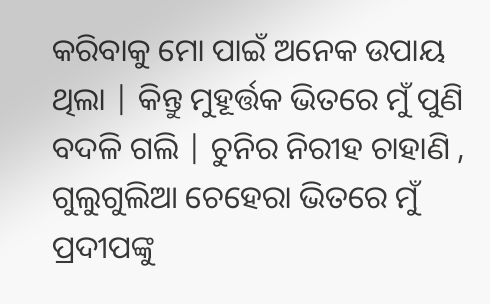କରିବାକୁ ମୋ ପାଇଁ ଅନେକ ଉପାୟ ଥିଲା | କିନ୍ତୁ ମୁହୂର୍ତ୍ତକ ଭିତରେ ମୁଁ ପୁଣି ବଦଳି ଗଲି | ଚୁନିର ନିରୀହ ଚାହାଣି , ଗୁଲୁଗୁଲିଆ ଚେହେରା ଭିତରେ ମୁଁ ପ୍ରଦୀପଙ୍କୁ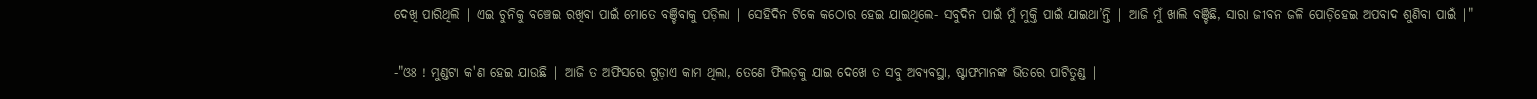ଦେଖି ପାରିଥିଲି | ଏଇ ଚୁନିକୁ ବଞ୍ଚେଇ ରଖିବା ପାଇଁ ମୋତେ ବଞ୍ଚିବାକୁ ପଡ଼ିଲା | ସେହିଦିନ ଟିକେ କଠୋର ହେଇ ଯାଇଥିଲେ- ସବୁଦିନ ପାଇଁ ମୁଁ ମୁକ୍ତି ପାଇଁ ଯାଇଥା’ନ୍ତି | ଆଜି ମୁଁ ଖାଲି ବଞ୍ଚିଛି, ସାରା ଜୀବନ ଜଳି ପୋଡ଼ିହେଇ ଅପବାଦ ଶୁଣିବା ପାଇଁ |"

-"ଓଃ ! ମୁଣ୍ଡଟା କ'ଣ ହେଇ ଯାଉଛି | ଆଜି ତ ଅଫିସରେ ଗୁଡ଼ାଏ କାମ ଥିଲା, ତେଣେ ଫିଲଡ଼କୁ ଯାଇ ଦେଖେ ତ ସବୁ ଅବ୍ୟବସ୍ଥା, ଷ୍ଟାଫମାନଙ୍କ ଭିତରେ ପାଟିତୁଣ୍ଡ |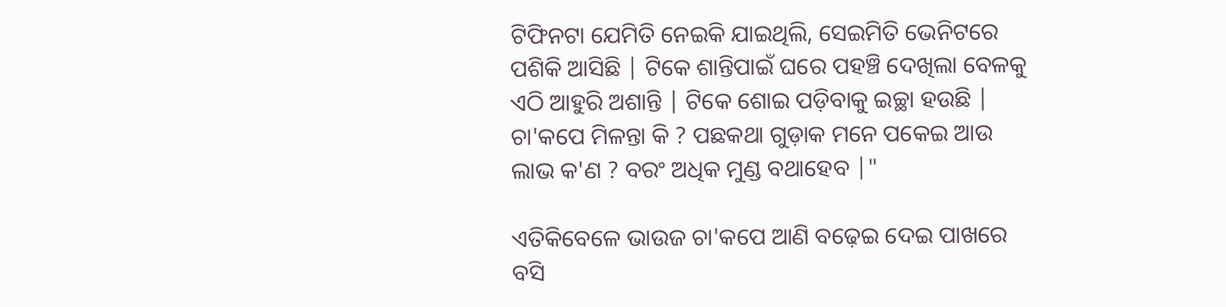ଟିଫିନଟା ଯେମିତି ନେଇକି ଯାଇଥିଲି, ସେଇମିତି ଭେନିଟରେ ପଶିକି ଆସିଛି | ଟିକେ ଶାନ୍ତିପାଇଁ ଘରେ ପହଞ୍ଚି ଦେଖିଲା ବେଳକୁ ଏଠି ଆହୁରି ଅଶାନ୍ତି | ଟିକେ ଶୋଇ ପଡ଼ିବାକୁ ଇଚ୍ଛା ହଉଛି | ଚା'କପେ ମିଳନ୍ତା କି ? ପଛକଥା ଗୁଡ଼ାକ ମନେ ପକେଇ ଆଉ ଲାଭ କ'ଣ ? ବରଂ ଅଧିକ ମୁଣ୍ଡ ବଥାହେବ |"

ଏତିକିବେଳେ ଭାଉଜ ଚା'କପେ ଆଣି ବଢ଼େଇ ଦେଇ ପାଖରେ ବସି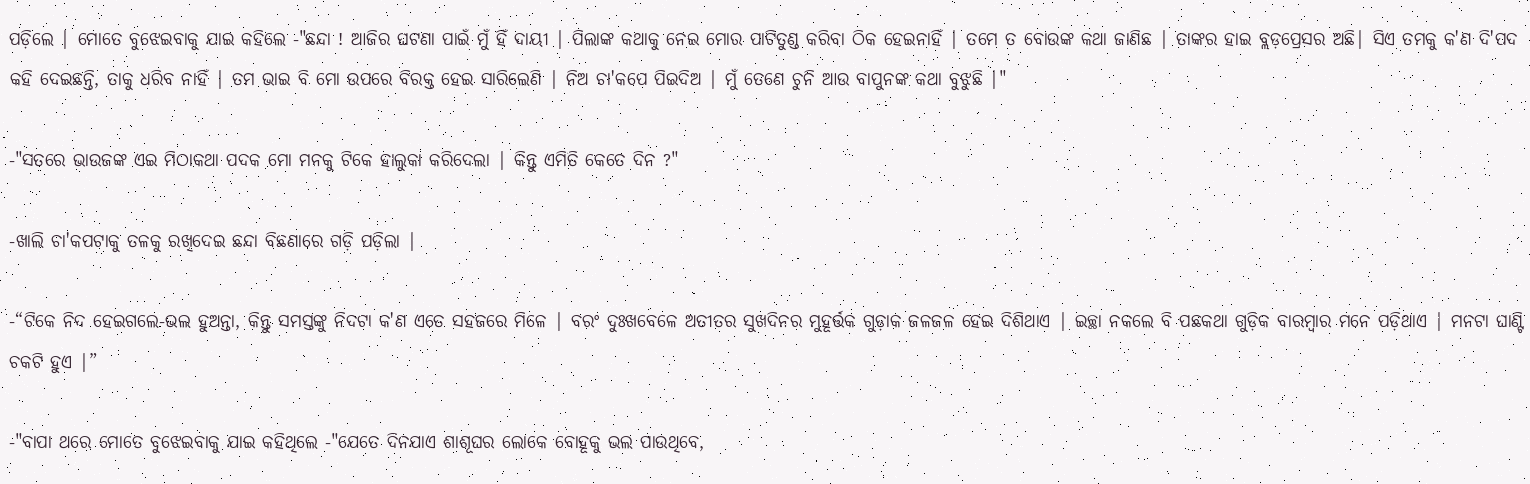ପଡ଼ିଲେ | ମୋତେ ବୁଝେଇବାକୁ ଯାଇ କହିଲେ -"ଛନ୍ଦା ! ଆଜିର ଘଟଣା ପାଇଁ ମୁଁ ହିଁ ଦାୟୀ | ପିଲାଙ୍କ କଥାକୁ ନେଇ ମୋର ପାଟିତୁଣ୍ଡ କରିବା ଠିକ ହେଇନାହିଁ | ତମେ ତ ବୋଉଙ୍କ କଥା ଜାଣିଛ | ତାଙ୍କର ହାଇ ବ୍ଲଡ଼ପ୍ରେସର ଅଛି| ସିଏ ତମକୁ କ'ଣ ଦି'ପଦ କହି ଦେଇଛନ୍ତି, ତାକୁ ଧରିବ ନାହିଁ | ତମ ଭାଇ ବି ମୋ ଉପରେ ବିରକ୍ତ ହେଇ ସାରିଲେଣି | ନିଅ ଚା'କପେ ପିଇଦିଅ | ମୁଁ ତେଣେ ଚୁନି ଆଉ ବାପୁନଙ୍କ କଥା ବୁଝୁଛି |"

-"ସତରେ ଭାଉଜଙ୍କ ଏଇ ମିଠାକଥା ପଦକ ମୋ ମନକୁ ଟିକେ ହାଲୁକା କରିଦେଲା | କିନ୍ତୁ ଏମିତି କେତେ ଦିନ ?"

-ଖାଲି ଚା'କପଟାକୁ ତଳକୁ ରଖିଦେଇ ଛନ୍ଦା ବିଛଣାରେ ଗଡ଼ି ପଡ଼ିଲା |

-“ଟିକେ ନିଦ ହେଇଗଲେ-ଭଲ ହୁଅନ୍ତା, କିନ୍ତୁ ସମସ୍ତଙ୍କୁ ନିଦଟା କ'ଣ ଏତେ ସହଜରେ ମିଳେ | ବରଂ ଦୁଃଖବେଳେ ଅତୀତର ସୁଖଦିନର ମୁହୂର୍ତ୍ତକ ଗୁଡ଼ାକ ଜଳଜଳ ହେଇ ଦିଶିଥାଏ | ଇଚ୍ଛା ନକଲେ ବି ପଛକଥା ଗୁଡ଼ିକ ବାରମ୍ବାର ମନେ ପଡ଼ିଥାଏ | ମନଟା ଘାଣ୍ଟି ଚକଟି ହୁଏ |”

-"ବାପା ଥରେ ମୋତେ ବୁଝେଇବାକୁ ଯାଇ କହିଥିଲେ -"ଯେତେ ଦିନଯାଏ ଶାଶୂଘର ଲୋକେ ବୋହୂକୁ ଭଲ ପାଉଥିବେ,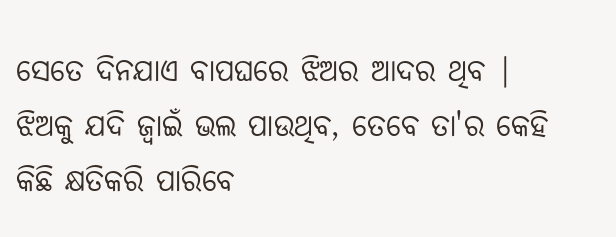ସେତେ ଦିନଯାଏ ବାପଘରେ ଝିଅର ଆଦର ଥିବ | ଝିଅକୁ ଯଦି ଜ୍ୱାଇଁ ଭଲ ପାଉଥିବ, ତେବେ ତା'ର କେହି କିଛି କ୍ଷତିକରି ପାରିବେ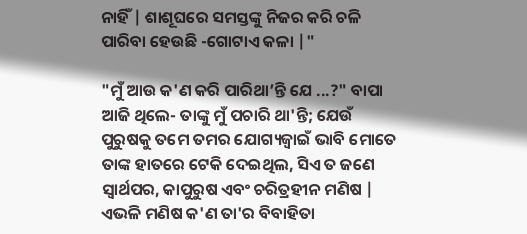ନାହିଁ | ଶାଶୂଘରେ ସମସ୍ତଙ୍କୁ ନିଜର କରି ଚଳି ପାରିବା ହେଉଛି -ଗୋଟାଏ କଳା |"

"ମୁଁ ଆଉ କ'ଣ କରି ପାରିଥା’ନ୍ତି ଯେ ...?" ବାପା ଆଜି ଥିଲେ- ତାଙ୍କୁ ମୁଁ ପଚାରି ଥା'ନ୍ତି; ଯେଉଁ ପୁରୁଷକୁ ତମେ ତମର ଯୋଗ୍ୟଜ୍ୱାଇଁ ଭାବି ମୋତେ ତାଙ୍କ ହାତରେ ଟେକି ଦେଇଥିଲ, ସିଏ ତ ଜଣେ ସ୍ୱାର୍ଥପର, କାପୁରୁଷ ଏବଂ ଚରିତ୍ରହୀନ ମଣିଷ | ଏଭଳି ମଣିଷ କ'ଣ ତା'ର ବିବାହିତା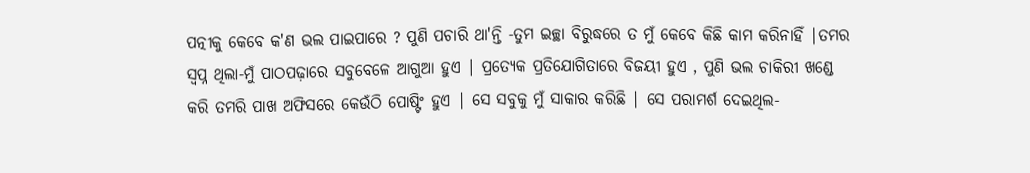ପତ୍ନୀକୁ କେବେ କ'ଣ ଭଲ ପାଇପାରେ ? ପୁଣି ପଚାରି ଥା'ନ୍ତି -ତୁମ ଇଚ୍ଛା ବିରୁଦ୍ଧରେ ତ ମୁଁ କେବେ କିଛି କାମ କରିନାହିଁ |ତମର ସ୍ୱପ୍ନ ଥିଲା-ମୁଁ ପାଠପଢ଼ାରେ ସବୁବେଳେ ଆଗୁଆ ହୁଏ | ପ୍ରତ୍ୟେକ ପ୍ରତିଯୋଗିତାରେ ବିଜୟୀ ହୁଏ , ପୁଣି ଭଲ ଚାକିରୀ ଖଣ୍ଡେ କରି ତମରି ପାଖ ଅଫିସରେ କେଉଁଠି ପୋଷ୍ଟିଂ ହୁଏ | ସେ ସବୁକୁ ମୁଁ ସାକାର କରିଛି | ସେ ପରାମର୍ଶ ଦେଇଥିଲ-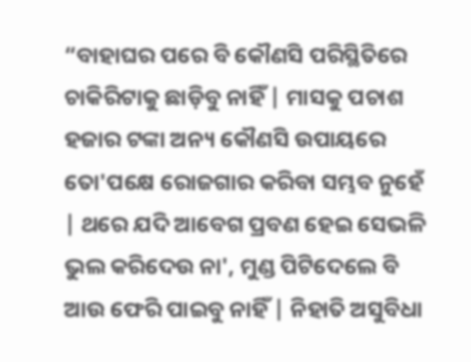“ବାହାଘର ପରେ ବି କୌଣସି ପରିସ୍ଥିତିରେ ଚାକିରିଟାକୁ ଛାଡ଼ିବୁ ନାହିଁ | ମାସକୁ ପଚାଶ ହଜାର ଟଙ୍କା ଅନ୍ୟ କୌଣସି ଉପାୟରେ ତୋ'ପକ୍ଷେ ରୋଜଗାର କରିବା ସମ୍ଭବ ନୁହେଁ | ଥରେ ଯଦି ଆବେଗ ପ୍ରବଣ ହେଇ ସେଭଳି ଭୁଲ କରିଦେଉ ନା', ମୁଣ୍ଡ ପିଟିଦେଲେ ବି ଆଉ ଫେରି ପାଇବୁ ନାହିଁ | ନିହାତି ଅସୁବିଧା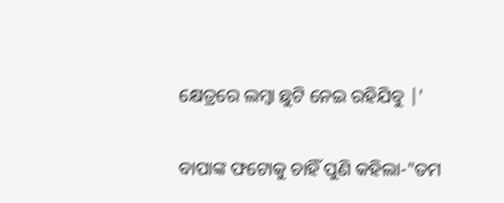କ୍ଷେତ୍ରରେ ଲମ୍ବା ଛୁଟି ନେଇ ରହିଯିବୁ |'

ବାପାଙ୍କ ଫଟୋକୁ ଚାହିଁ ପୁଣି କହିଲା-"ତମ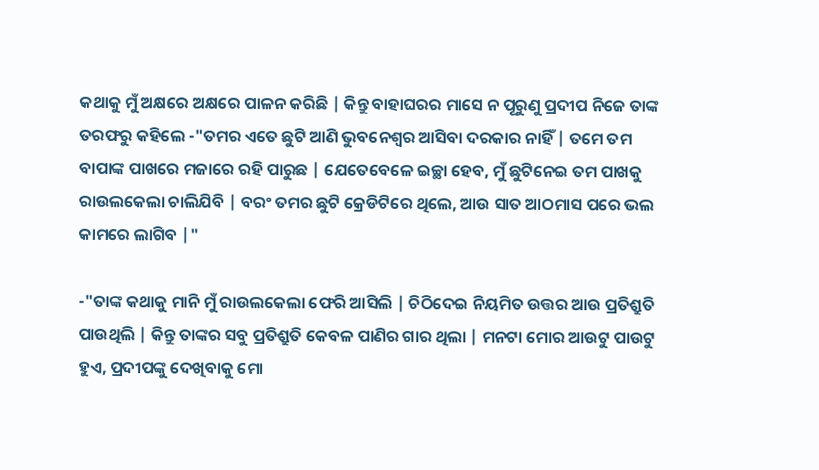କଥାକୁ ମୁଁ ଅକ୍ଷରେ ଅକ୍ଷରେ ପାଳନ କରିଛି | କିନ୍ତୁ ବାହାଘରର ମାସେ ନ ପୂରୁଣୁ ପ୍ରଦୀପ ନିଜେ ତାଙ୍କ ତରଫରୁ କହିଲେ -"ତମର ଏତେ ଛୁଟି ଆଣି ଭୁବନେଶ୍ଵର ଆସିବା ଦରକାର ନାହିଁ | ତମେ ତମ ବାପାଙ୍କ ପାଖରେ ମଜାରେ ରହି ପାରୁଛ | ଯେତେବେଳେ ଇଚ୍ଛା ହେବ, ମୁଁ ଛୁଟିନେଇ ତମ ପାଖକୁ ରାଉଲକେଲା ଚାଲିଯିବି | ବରଂ ତମର ଛୁଟି କ୍ରେଡିଟିରେ ଥିଲେ, ଆଉ ସାତ ଆଠମାସ ପରେ ଭଲ କାମରେ ଲାଗିବ |"

-"ତାଙ୍କ କଥାକୁ ମାନି ମୁଁ ରାଉଲକେଲା ଫେରି ଆସିଲି | ଚିଠିଦେଇ ନିୟମିତ ଉତ୍ତର ଆଉ ପ୍ରତିଶ୍ରୁତି ପାଉଥିଲି | କିନ୍ତୁ ତାଙ୍କର ସବୁ ପ୍ରତିଶ୍ରୁତି କେବଳ ପାଣିର ଗାର ଥିଲା | ମନଟା ମୋର ଆଉଟୁ ପାଉଟୁ ହୁଏ, ପ୍ରଦୀପଙ୍କୁ ଦେଖିବାକୁ ମୋ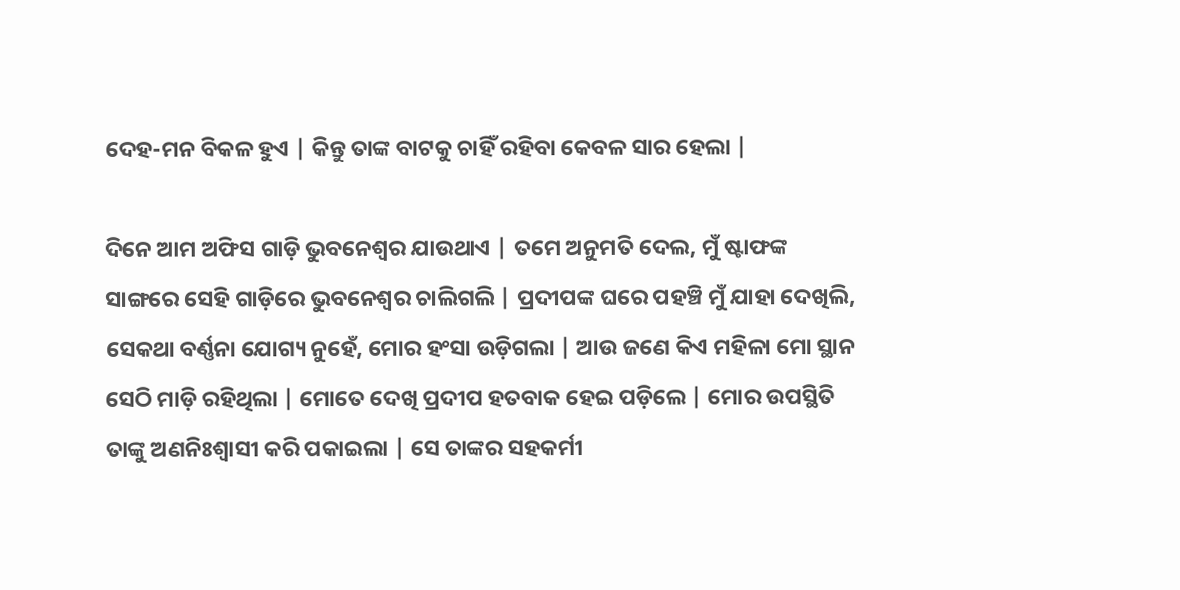ଦେହ-ମନ ବିକଳ ହୁଏ | କିନ୍ତୁ ତାଙ୍କ ବାଟକୁ ଚାହିଁ ରହିବା କେବଳ ସାର ହେଲା |

ଦିନେ ଆମ ଅଫିସ ଗାଡ଼ି ଭୁବନେଶ୍ୱର ଯାଉଥାଏ | ତମେ ଅନୁମତି ଦେଲ, ମୁଁ ଷ୍ଟାଫଙ୍କ ସାଙ୍ଗରେ ସେହି ଗାଡ଼ିରେ ଭୁବନେଶ୍ୱର ଚାଲିଗଲି | ପ୍ରଦୀପଙ୍କ ଘରେ ପହଞ୍ଚି ମୁଁ ଯାହା ଦେଖିଲି, ସେକଥା ବର୍ଣ୍ଣନା ଯୋଗ୍ୟ ନୁହେଁ, ମୋର ହଂସା ଉଡ଼ିଗଲା | ଆଉ ଜଣେ କିଏ ମହିଳା ମୋ ସ୍ଥାନ ସେଠି ମାଡ଼ି ରହିଥିଲା | ମୋତେ ଦେଖି ପ୍ରଦୀପ ହତବାକ ହେଇ ପଡ଼ିଲେ | ମୋର ଉପସ୍ଥିତି ତାଙ୍କୁ ଅଣନିଃଶ୍ୱାସୀ କରି ପକାଇଲା | ସେ ତାଙ୍କର ସହକର୍ମୀ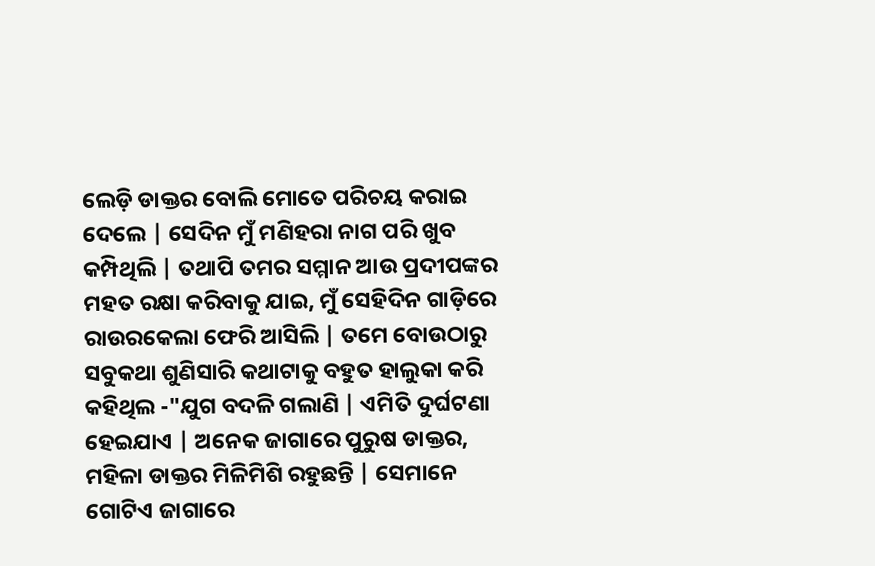ଲେଡ଼ି ଡାକ୍ତର ବୋଲି ମୋତେ ପରିଚୟ କରାଇ ଦେଲେ | ସେଦିନ ମୁଁ ମଣିହରା ନାଗ ପରି ଖୁବ କମ୍ପିଥିଲି | ତଥାପି ତମର ସମ୍ମାନ ଆଉ ପ୍ରଦୀପଙ୍କର ମହତ ରକ୍ଷା କରିବାକୁ ଯାଇ, ମୁଁ ସେହିଦିନ ଗାଡ଼ିରେ ରାଉରକେଲା ଫେରି ଆସିଲି | ତମେ ବୋଉଠାରୁ ସବୁକଥା ଶୁଣିସାରି କଥାଟାକୁ ବହୁତ ହାଲୁକା କରି କହିଥିଲ -"ଯୁଗ ବଦଳି ଗଲାଣି | ଏମିତି ଦୁର୍ଘଟଣା ହେଇଯାଏ | ଅନେକ ଜାଗାରେ ପୁରୁଷ ଡାକ୍ତର, ମହିଳା ଡାକ୍ତର ମିଳିମିଶି ରହୁଛନ୍ତି | ସେମାନେ ଗୋଟିଏ ଜାଗାରେ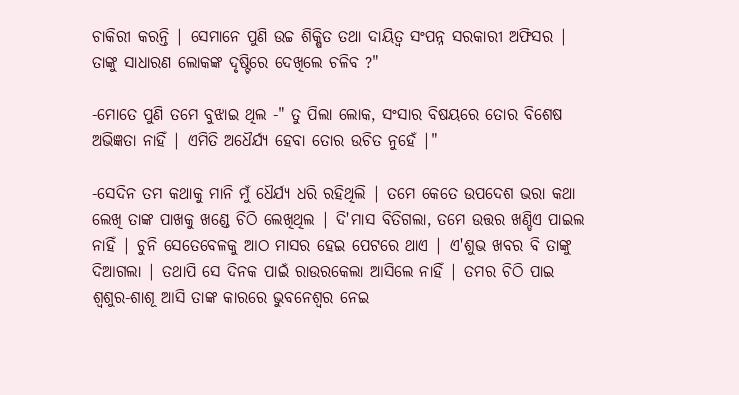ଚାକିରୀ କରନ୍ତି | ସେମାନେ ପୁଣି ଉଚ୍ଚ ଶିକ୍ଷିତ ତଥା ଦାୟିତ୍ୱ ସଂପନ୍ନ ସରକାରୀ ଅଫିସର | ତାଙ୍କୁ ସାଧାରଣ ଲୋକଙ୍କ ଦୃଷ୍ଟିରେ ଦେଖିଲେ ଚଳିବ ?"

-ମୋତେ ପୁଣି ତମେ ବୁଝାଇ ଥିଲ -" ତୁ ପିଲା ଲୋକ, ସଂସାର ବିଷୟରେ ତୋର ବିଶେଷ ଅଭିଜ୍ଞତା ନାହିଁ | ଏମିତି ଅଧୈର୍ଯ୍ୟ ହେବା ତୋର ଉଚିତ ନୁହେଁ |"

-ସେଦିନ ତମ କଥାକୁ ମାନି ମୁଁ ଧୈର୍ଯ୍ୟ ଧରି ରହିଥିଲି | ତମେ କେତେ ଉପଦେଶ ଭରା କଥା ଲେଖି ତାଙ୍କ ପାଖକୁ ଖଣ୍ଡେ ଚିଠି ଲେଖିଥିଲ | ଦି'ମାସ ବିତିଗଲା, ତମେ ଉତ୍ତର ଖଣ୍ଡିଏ ପାଇଲ ନାହିଁ | ଚୁନି ସେତେବେଳକୁ ଆଠ ମାସର ହେଇ ପେଟରେ ଥାଏ | ଏ'ଶୁଭ ଖବର ବି ତାଙ୍କୁ ଦିଆଗଲା | ତଥାପି ସେ ଦିନକ ପାଇଁ ରାଉରକେଲା ଆସିଲେ ନାହିଁ | ତମର ଚିଠି ପାଇ ଶ୍ୱଶୁର-ଶାଶୂ ଆସି ତାଙ୍କ କାରରେ ଭୁବନେଶ୍ୱର ନେଇ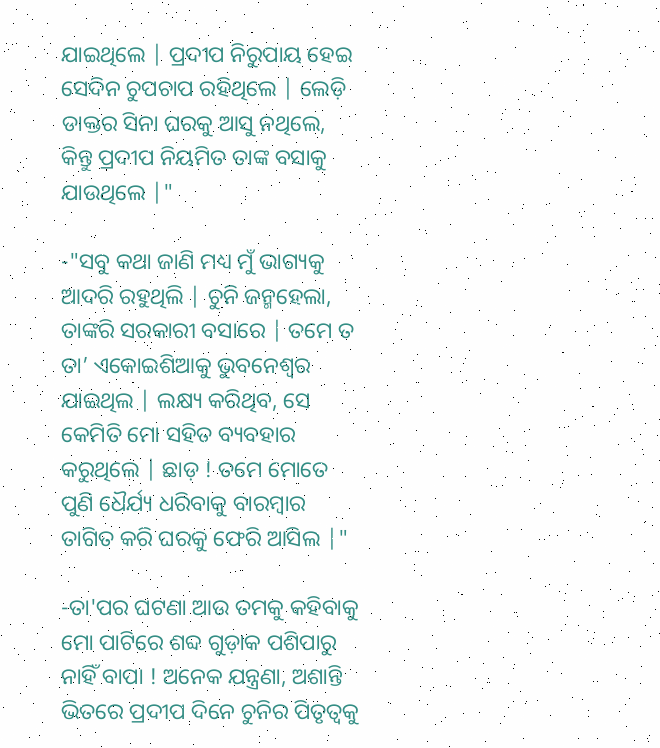ଯାଇଥିଲେ | ପ୍ରଦୀପ ନିରୁପାୟ ହେଇ ସେଦିନ ଚୁପଚାପ ରହିଥିଲେ | ଲେଡ଼ି ଡାକ୍ତର ସିନା ଘରକୁ ଆସୁ ନଥିଲେ, କିନ୍ତୁ ପ୍ରଦୀପ ନିୟମିତ ତାଙ୍କ ବସାକୁ ଯାଉଥିଲେ |"

-"ସବୁ କଥା ଜାଣି ମଧ୍ୟ ମୁଁ ଭାଗ୍ୟକୁ ଆଦରି ରହୁଥିଲି | ଚୁନି ଜନ୍ମହେଲା, ତାଙ୍କରି ସରକାରୀ ବସାରେ | ତମେ ତ ତା’ ଏକୋଇଶିଆକୁ ଭୁବନେଶ୍ୱର ଯାଇଥିଲ | ଲକ୍ଷ୍ୟ କରିଥିବ, ସେ କେମିତି ମୋ ସହିତ ବ୍ୟବହାର କରୁଥିଲେ | ଛାଡ଼ ! ତମେ ମୋତେ ପୁଣି ଧୈର୍ଯ୍ୟ ଧରିବାକୁ ବାରମ୍ବାର ତାଗିତ କରି ଘରକୁ ଫେରି ଆସିଲ |"

-ତା'ପର ଘଟଣା ଆଉ ତମକୁ କହିବାକୁ ମୋ ପାଟିରେ ଶବ୍ଦ ଗୁଡ଼ାକ ପଶିପାରୁ ନାହିଁ ବାପା ! ଅନେକ ଯନ୍ତ୍ରଣା, ଅଶାନ୍ତି ଭିତରେ ପ୍ରଦୀପ ଦିନେ ଚୁନିର ପିତୃତ୍ୱକୁ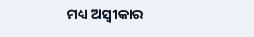ମଧ୍ୟ ଅସ୍ୱୀକାର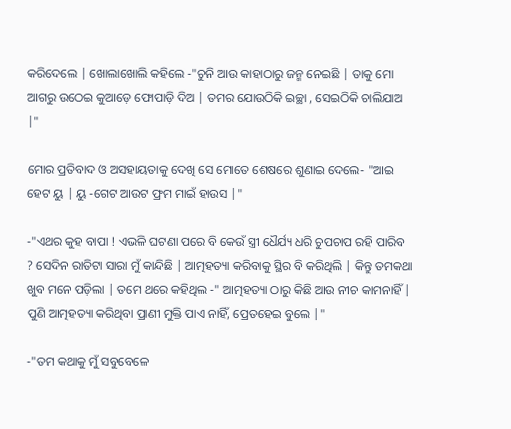କରିଦେଲେ | ଖୋଲାଖୋଲି କହିଲେ -"ଚୁନି ଆଉ କାହାଠାରୁ ଜନ୍ମ ନେଇଛି | ତାକୁ ମୋ ଆଗରୁ ଉଠେଇ କୁଆଡ଼େ ଫୋପାଡ଼ି ଦିଅ | ତମର ଯୋଉଠିକି ଇଚ୍ଛା , ସେଇଠିକି ଚାଲିଯାଅ |"

ମୋର ପ୍ରତିବାଦ ଓ ଅସହାୟତାକୁ ଦେଖି ସେ ମୋତେ ଶେଷରେ ଶୁଣାଇ ଦେଲେ- "ଆଇ ହେଟ ୟୁ | ୟୁ -ଗେଟ ଆଉଟ ଫ୍ରମ ମାଇଁ ହାଉସ |"

-"ଏଥର କୁହ ବାପା ! ଏଭଳି ଘଟଣା ପରେ ବି କେଉଁ ସ୍ତ୍ରୀ ଧୈର୍ଯ୍ୟ ଧରି ଚୁପଚାପ ରହି ପାରିବ ? ସେଦିନ ରାତିଟା ସାରା ମୁଁ କାନ୍ଦିଛି | ଆତ୍ମହତ୍ୟା କରିବାକୁ ସ୍ଥିର ବି କରିଥିଲି | କିନ୍ତୁ ତମକଥା ଖୁବ ମନେ ପଡ଼ିଲା | ତମେ ଥରେ କହିଥିଲ -" ଆତ୍ମହତ୍ୟା ଠାରୁ କିଛି ଆଉ ନୀଚ କାମନାହିଁ | ପୁଣି ଆତ୍ମହତ୍ୟା କରିଥିବା ପ୍ରାଣୀ ମୁକ୍ତି ପାଏ ନାହିଁ, ପ୍ରେତହେଇ ବୁଲେ |"

-"ତମ କଥାକୁ ମୁଁ ସବୁବେଳେ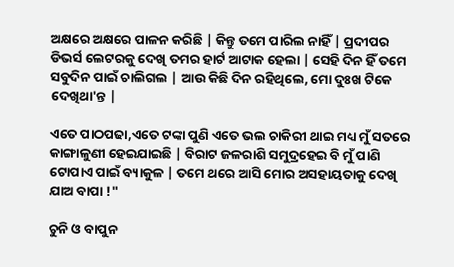ଅକ୍ଷରେ ଅକ୍ଷରେ ପାଳନ କରିଛି | କିନ୍ତୁ ତମେ ପାରିଲ ନାହିଁ | ପ୍ରଦୀପର ଡିଭର୍ସ ଲେଟରକୁ ଦେଖି ତମର ହାର୍ଟ ଆଟାକ ହେଲା | ସେହି ଦିନ ହିଁ ତମେ ସବୁଦିନ ପାଇଁ ଚାଲିଗଲ | ଆଉ କିଛି ଦିନ ରହିଥିଲେ, ମୋ ଦୁଃଖ ଟିକେ ଦେଖିଥା'ନ୍ତ |

ଏତେ ପାଠପଢା,ଏତେ ଟଙ୍କା ପୁଣି ଏତେ ଭଲ ଚାକିରୀ ଥାଇ ମଧ୍ୟ ମୁଁ ସତରେ କାଙ୍ଗାଳୁଣୀ ହେଇଯାଇଛି | ବିରାଟ ଜଳରାଶି ସମୁଦ୍ରହେଇ ବି ମୁଁ ପାଣି ଟୋପାଏ ପାଇଁ ବ୍ୟାକୁଳ | ତମେ ଥରେ ଆସି ମୋର ଅସହାୟତାକୁ ଦେଖି ଯାଅ ବାପା !"

ଚୁନି ଓ ବାପୁନ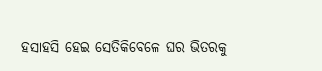ହସାହସି ହେଇ ସେତିକିବେଳେ ଘର ଭିତରକୁ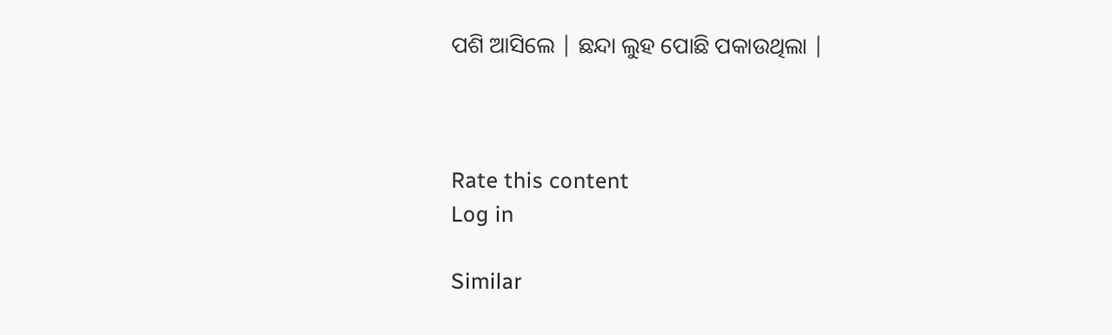ପଶି ଆସିଲେ | ଛନ୍ଦା ଲୁହ ପୋଛି ପକାଉଥିଲା |



Rate this content
Log in

Similar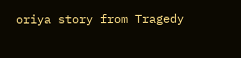oriya story from Tragedy